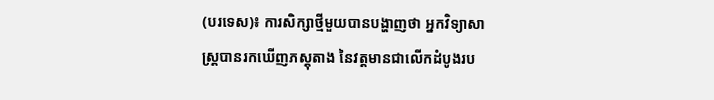(បរទេស)៖ ការសិក្សាថ្មីមួយបានបង្ហាញថា អ្នកវិទ្យាសាស្រ្តបានរកឃើញភស្តុតាង នៃវត្តមានជាលើកដំបូងរប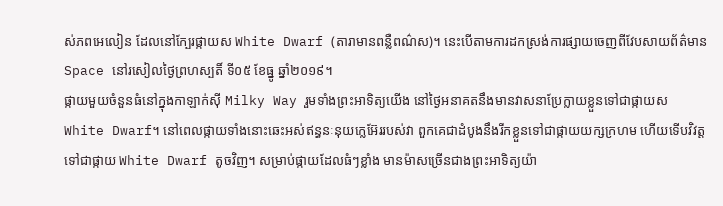ស់ភពអេលៀន ដែលនៅក្បែរផ្កាយស White Dwarf (តារាមានពន្លឺពណ៌ស)។ នេះបើតាមការដកស្រង់ការផ្សាយចេញពីវែបសាយព័ត៌មាន Space នៅរសៀលថ្ងៃព្រហស្បតិ៍ ទី០៥ ខែធ្នូ ឆ្នាំ២០១៩។
ផ្កាយមួយចំនួនធំនៅក្នុងកាឡាក់ស៊ី Milky Way រួមទាំងព្រះអាទិត្យយើង នៅថ្ងៃអនាគតនឹងមានវាសនាប្រែក្លាយខ្លួនទៅជាផ្កាយស White Dwarf។ នៅពេលផ្កាយទាំងនោះឆេះអស់ឥន្ធនៈនុយក្លេអ៊ែររបស់វា ពួកគេជាដំបូងនឹងរីកខ្លួនទៅជាផ្កាយយក្សក្រហម ហើយទើបវិវត្តទៅជាផ្កាយ White Dwarf តូចវិញ។ សម្រាប់ផ្កាយដែលធំៗខ្លាំង មានម៉ាសច្រើនជាងព្រះអាទិត្យយ៉ា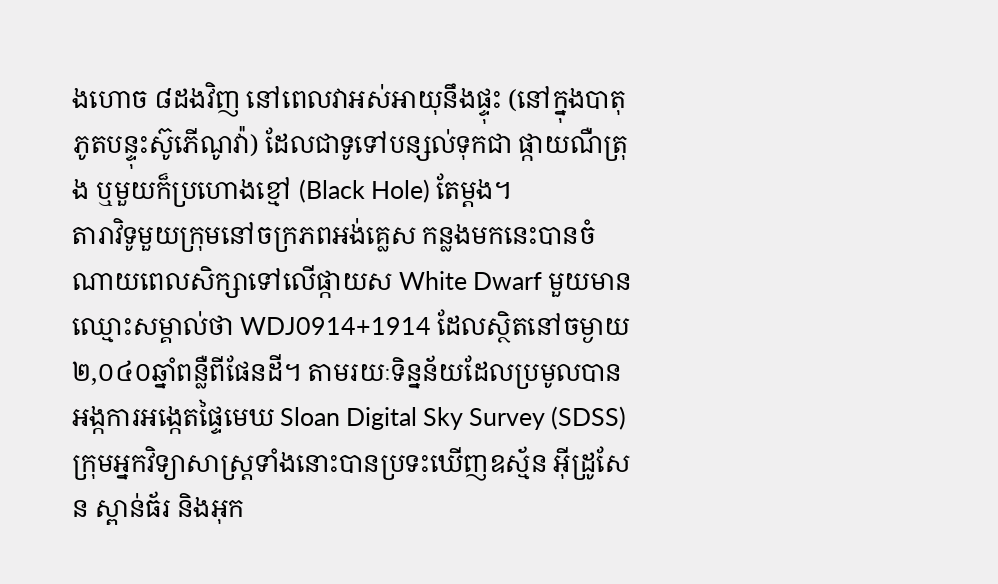ងហោច ៨ដងវិញ នៅពេលវាអស់អាយុនឹងផ្ទុះ (នៅក្នុងបាតុភូតបន្ទុះស៊ូភើណូវ៉ា) ដែលជាទូទៅបន្សល់ទុកជា ផ្កាយណឺត្រុង ឬមួយក៏ប្រហោងខ្មៅ (Black Hole) តែម្តង។
តារាវិទូមួយក្រុមនៅចក្រភពអង់គ្លេស កន្លងមកនេះបានចំណាយពេលសិក្សាទៅលើផ្កាយស White Dwarf មួយមានឈ្មោះសម្គាល់ថា WDJ0914+1914 ដែលស្ថិតនៅចម្ងាយ ២,០៤០ឆ្នាំពន្លឺពីផែនដី។ តាមរយៈទិន្នន័យដែលប្រមូលបានអង្កការអង្កេតផ្ទៃមេឃ Sloan Digital Sky Survey (SDSS) ក្រុមអ្នកវិទ្យាសាស្រ្តទាំងនោះបានប្រទះឃើញឧស្ម័ន អ៊ីដ្រូសែន ស្ពាន់ធ័រ និងអុក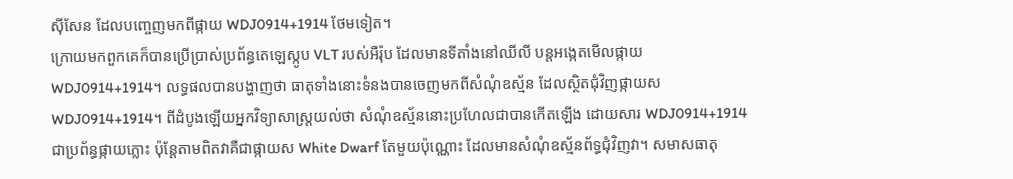ស៊ីសែន ដែលបញ្ចេញមកពីផ្កាយ WDJ0914+1914 ថែមទៀត។
ក្រោយមកពួកគេក៏បានប្រើប្រាស់ប្រព័ន្ធតេឡេស្កូប VLT របស់អឺរ៉ុប ដែលមានទីតាំងនៅឈីលី បន្តអង្កេតមើលផ្កាយ WDJ0914+1914។ លទ្ធផលបានបង្ហាញថា ធាតុទាំងនោះទំនងបានចេញមកពីសំណុំឧស្ម័ន ដែលស្ថិតជុំវិញផ្កាយស WDJ0914+1914។ ពីដំបូងឡើយអ្នកវិទ្យាសាស្រ្តយល់ថា សំណុំឧស្ម័ននោះប្រហែលជាបានកើតឡើង ដោយសារ WDJ0914+1914 ជាប្រព័ន្ធផ្កាយភ្លោះ ប៉ុន្តែតាមពិតវាគឺជាផ្កាយស White Dwarf តែមួយប៉ុណ្ណោះ ដែលមានសំណុំឧស្ម័នព័ទ្ធជុំវិញវា។ សមាសធាតុ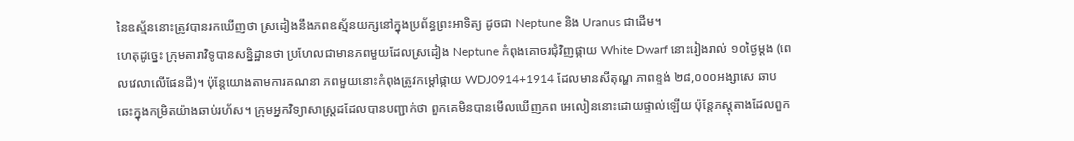នៃឧស្ម័ននោះត្រូវបានរកឃើញថា ស្រដៀងនឹងភពឧស្ម័នយក្សនៅក្នុងប្រព័ន្ធព្រះអាទិត្យ ដូចជា Neptune និង Uranus ជាដើម។
ហេតុដូច្នេះ ក្រុមតារាវិទូបានសន្និដ្ឋានថា ប្រហែលជាមានភពមួយដែលស្រដៀង Neptune កំពុងគោចរជុំវិញផ្កាយ White Dwarf នោះរៀងរាល់ ១០ថ្ងៃម្តង (ពេលវេលាលើផែនដី)។ ប៉ុន្តែយោងតាមការគណនា ភពមួយនោះកំពុងត្រូវកម្តៅផ្កាយ WDJ0914+1914 ដែលមានសីតុណ្ហ ភាពខ្ទង់ ២៨,០០០អង្សាសេ ឆាបឆេះក្នុងកម្រិតយ៉ាងឆាប់រហ័ស។ ក្រុមអ្នកវិទ្យាសាស្រ្តដដែលបានបញ្ជាក់ថា ពួកគេមិនបានមើលឃើញភព អេលៀននោះដោយផ្ទាល់ឡើយ ប៉ុន្តែភស្តុតាងដែលពួក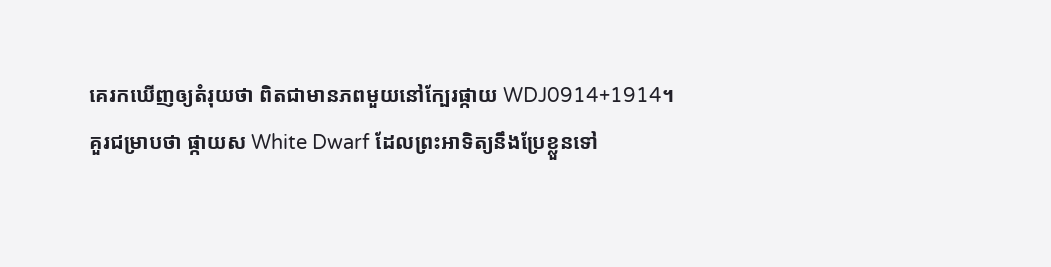គេរកឃើញឲ្យតំរុយថា ពិតជាមានភពមួយនៅក្បែរផ្កាយ WDJ0914+1914។
គួរជម្រាបថា ផ្កាយស White Dwarf ដែលព្រះអាទិត្យនឹងប្រែខ្លួនទៅ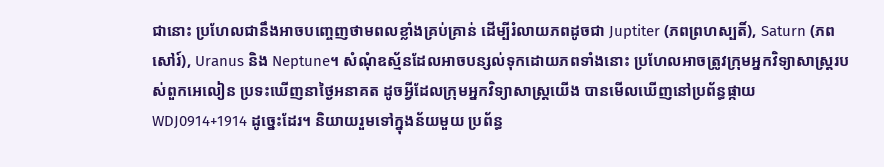ជានោះ ប្រហែលជានឹងអាចបញ្ចេញថាមពលខ្លាំងគ្រប់គ្រាន់ ដើម្បីរំលាយភពដូចជា Juptiter (ភពព្រហស្បតិ៍), Saturn (ភពសៅរ៍), Uranus និង Neptune។ សំណុំឧស្ម័នដែលអាចបន្សល់ទុកដោយភពទាំងនោះ ប្រហែលអាចត្រូវក្រុមអ្នកវិទ្យាសាស្រ្តរបស់ពួកអេលៀន ប្រទះឃើញនាថ្ងៃអនាគត ដូចអ្វីដែលក្រុមអ្នកវិទ្យាសាស្រ្តយើង បានមើលឃើញនៅប្រព័ន្ធផ្កាយ WDJ0914+1914 ដូច្នេះដែរ។ និយាយរួមទៅក្នុងន័យមួយ ប្រព័ន្ធ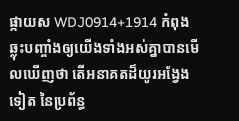ផ្កាយស WDJ0914+1914 កំពុងឆ្លុះបញ្ចាំងឲ្យយើងទាំងអស់គ្នាបានមើលឃើញថា តើអនាគតដ៏យូរអង្វែងទៀត នៃប្រព័ន្ធ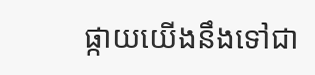ផ្កាយយើងនឹងទៅជា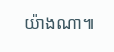យ៉ាងណា៕